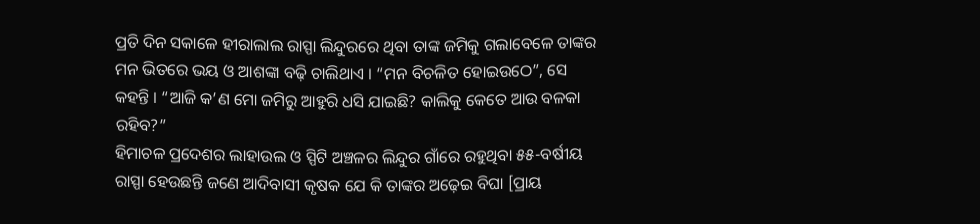ପ୍ରତି ଦିନ ସକାଳେ ହୀରାଲାଲ ରାସ୍ପା ଲିନ୍ଦୁରରେ ଥିବା ତାଙ୍କ ଜମିକୁ ଗଲାବେଳେ ତାଙ୍କର ମନ ଭିତରେ ଭୟ ଓ ଆଶଙ୍କା ବଢ଼ି ଚାଲିଥାଏ । “ମନ ବିଚଳିତ ହୋଇଉଠେ”, ସେ କହନ୍ତି । “ଆଜି କ’ଣ ମୋ ଜମିରୁ ଆହୁରି ଧସି ଯାଇଛି? କାଲିକୁ କେତେ ଆଉ ବଳକା ରହିବ?”
ହିମାଚଳ ପ୍ରଦେଶର ଲାହାଉଲ ଓ ସ୍ପିଟି ଅଞ୍ଚଳର ଲିନ୍ଦୁର ଗାଁରେ ରହୁଥିବା ୫୫-ବର୍ଷୀୟ ରାସ୍ପା ହେଉଛନ୍ତି ଜଣେ ଆଦିବାସୀ କୃଷକ ଯେ କି ତାଙ୍କର ଅଢ଼େଇ ବିଘା [ପ୍ରାୟ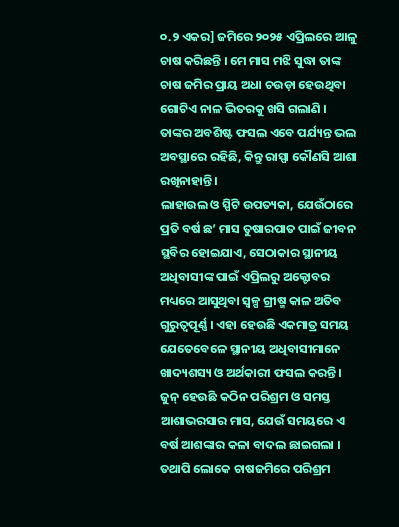୦.୨ ଏକର] ଜମିରେ ୨୦୨୫ ଏପ୍ରିଲରେ ଆଳୁ ଚାଷ କରିଛନ୍ତି । ମେ ମାସ ମଝି ସୁଦ୍ଧା ତାଙ୍କ ଚାଷ ଜମିର ପ୍ରାୟ ଅଧା ଚଉଡ଼ା ହେଉଥିବା ଗୋଟିଏ ନାଳ ଭିତରକୁ ଖସି ଗଲାଣି ।
ତାଙ୍କର ଅବଶିଷ୍ଟ ଫସଲ ଏବେ ପର୍ଯ୍ୟନ୍ତ ଭଲ ଅବସ୍ଥାରେ ରହିଛି, କିନ୍ତୁ ରାସ୍ପା କୌଣସି ଆଶା ରଖିନାହାନ୍ତି ।
ଲାହାଉଲ ଓ ସ୍ପିଟି ଉପତ୍ୟକା, ଯେଉଁଠାରେ ପ୍ରତି ବର୍ଷ ଛ’ ମାସ ତୁଷାରପାତ ପାଇଁ ଜୀବନ ସ୍ଥବିର ହୋଇଯାଏ, ସେଠାକାର ସ୍ଥାନୀୟ ଅଧିବାସୀଙ୍କ ପାଇଁ ଏପ୍ରିଲରୁ ଅକ୍ଟୋବର ମଧ୍ୟରେ ଆସୁଥିବା ସ୍ଵଳ୍ପ ଗ୍ରୀଷ୍ମ କାଳ ଅତିବ ଗୁରୁତ୍ଵପୂର୍ଣ୍ଣ । ଏହା ହେଉଛି ଏକମାତ୍ର ସମୟ ଯେତେବେଳେ ସ୍ଥାନୀୟ ଅଧିବାସୀମାନେ ଖାଦ୍ୟଶସ୍ୟ ଓ ଅର୍ଥକାରୀ ଫସଲ କରନ୍ତି ।
ଜୁନ୍ ହେଉଛି କଠିନ ପରିଶ୍ରମ ଓ ସମସ୍ତ ଆଶାଭରସାର ମାସ, ଯେଉଁ ସମୟରେ ଏ ବର୍ଷ ଆଶଙ୍କାର କଳା ବାଦଲ ଛାଇଗଲା । ତଥାପି ଲୋକେ ଚାଷଜମିରେ ପରିଶ୍ରମ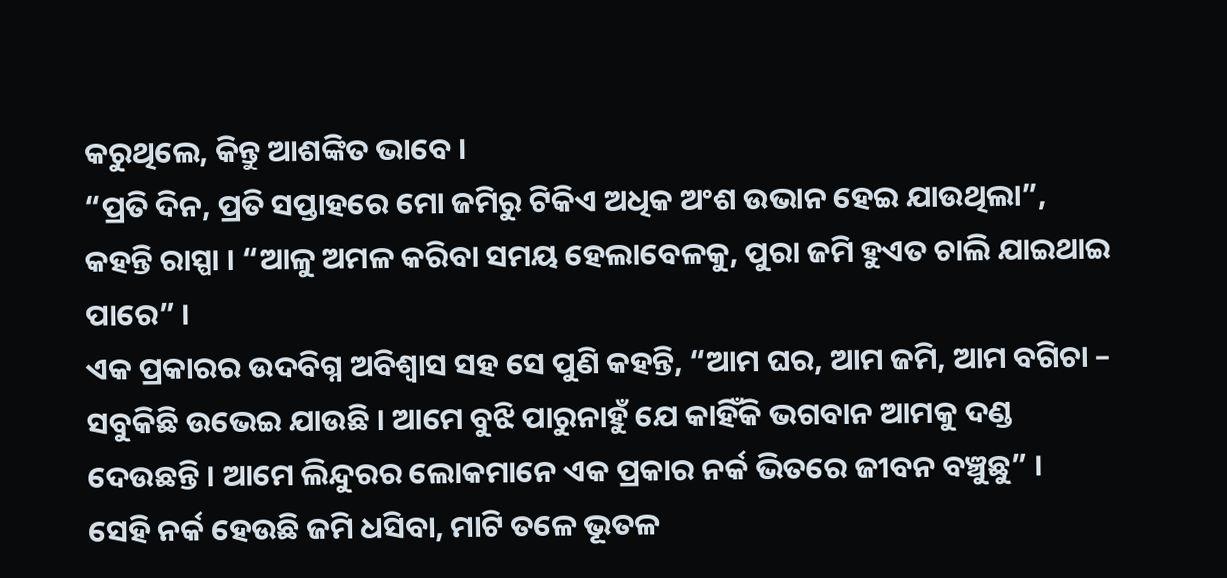କରୁଥିଲେ, କିନ୍ତୁ ଆଶଙ୍କିତ ଭାବେ ।
“ପ୍ରତି ଦିନ, ପ୍ରତି ସପ୍ତାହରେ ମୋ ଜମିରୁ ଟିକିଏ ଅଧିକ ଅଂଶ ଉଭାନ ହେଇ ଯାଉଥିଲା”, କହନ୍ତି ରାସ୍ପା । “ଆଳୁ ଅମଳ କରିବା ସମୟ ହେଲାବେଳକୁ, ପୁରା ଜମି ହୁଏତ ଚାଲି ଯାଇଥାଇ ପାରେ” ।
ଏକ ପ୍ରକାରର ଉଦବିଗ୍ନ ଅବିଶ୍ଵାସ ସହ ସେ ପୁଣି କହନ୍ତି, “ଆମ ଘର, ଆମ ଜମି, ଆମ ବଗିଚା – ସବୁକିଛି ଉଭେଇ ଯାଉଛି । ଆମେ ବୁଝି ପାରୁନାହୁଁ ଯେ କାହିଁକି ଭଗବାନ ଆମକୁ ଦଣ୍ଡ ଦେଉଛନ୍ତି । ଆମେ ଲିନ୍ଦୁରର ଲୋକମାନେ ଏକ ପ୍ରକାର ନର୍କ ଭିତରେ ଜୀବନ ବଞ୍ଚୁଛୁ” ।
ସେହି ନର୍କ ହେଉଛି ଜମି ଧସିବା, ମାଟି ତଳେ ଭୂତଳ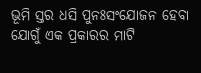ଭୂମି ସ୍ତର ଧସି ପୁନଃସଂଯୋଜନ ହେବା ଯୋଗୁଁ ଏକ ପ୍ରକାରର ମାଟି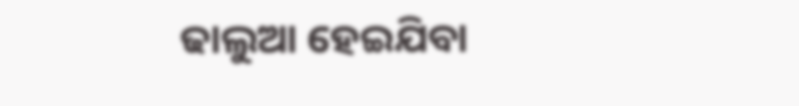ଢାଲୁଆ ହେଇଯିବା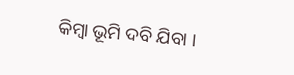କିମ୍ବା ଭୂମି ଦବି ଯିବା ।